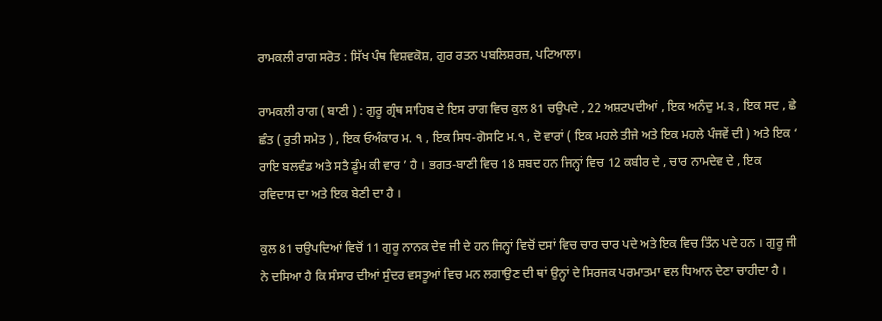ਰਾਮਕਲੀ ਰਾਗ ਸਰੋਤ : ਸਿੱਖ ਪੰਥ ਵਿਸ਼ਵਕੋਸ਼, ਗੁਰ ਰਤਨ ਪਬਲਿਸ਼ਰਜ਼, ਪਟਿਆਲਾ।

ਰਾਮਕਲੀ ਰਾਗ ( ਬਾਣੀ ) : ਗੁਰੂ ਗ੍ਰੰਥ ਸਾਹਿਬ ਦੇ ਇਸ ਰਾਗ ਵਿਚ ਕੁਲ 81 ਚਉਪਦੇ , 22 ਅਸ਼ਟਪਦੀਆਂ , ਇਕ ਅਨੰਦੁ ਮ.੩ , ਇਕ ਸਦ , ਛੇ ਛੰਤ ( ਰੁਤੀ ਸਮੇਤ ) , ਇਕ ਓਅੰਕਾਰ ਮ. ੧ , ਇਕ ਸਿਧ-ਗੋਸਟਿ ਮ.੧ , ਦੋ ਵਾਰਾਂ ( ਇਕ ਮਹਲੇ ਤੀਜੇ ਅਤੇ ਇਕ ਮਹਲੇ ਪੰਜਵੇਂ ਦੀ ) ਅਤੇ ਇਕ ‘ ਰਾਇ ਬਲਵੰਡ ਅਤੇ ਸਤੈ ਡੂੰਮ ਕੀ ਵਾਰ ’ ਹੈ । ਭਗਤ-ਬਾਣੀ ਵਿਚ 18 ਸ਼ਬਦ ਹਨ ਜਿਨ੍ਹਾਂ ਵਿਚ 12 ਕਬੀਰ ਦੇ , ਚਾਰ ਨਾਮਦੇਵ ਦੇ , ਇਕ ਰਵਿਦਾਸ ਦਾ ਅਤੇ ਇਕ ਬੇਣੀ ਦਾ ਹੈ ।

ਕੁਲ 81 ਚਉਪਦਿਆਂ ਵਿਚੋਂ 11 ਗੁਰੂ ਨਾਨਕ ਦੇਵ ਜੀ ਦੇ ਹਨ ਜਿਨ੍ਹਾਂ ਵਿਚੋਂ ਦਸਾਂ ਵਿਚ ਚਾਰ ਚਾਰ ਪਦੇ ਅਤੇ ਇਕ ਵਿਚ ਤਿੰਨ ਪਦੇ ਹਨ । ਗੁਰੂ ਜੀ ਨੇ ਦਸਿਆ ਹੈ ਕਿ ਸੰਸਾਰ ਦੀਆਂ ਸੁੰਦਰ ਵਸਤੂਆਂ ਵਿਚ ਮਨ ਲਗਾਉਣ ਦੀ ਥਾਂ ਉਨ੍ਹਾਂ ਦੇ ਸਿਰਜਕ ਪਰਮਾਤਮਾ ਵਲ ਧਿਆਨ ਦੇਣਾ ਚਾਹੀਦਾ ਹੈ ।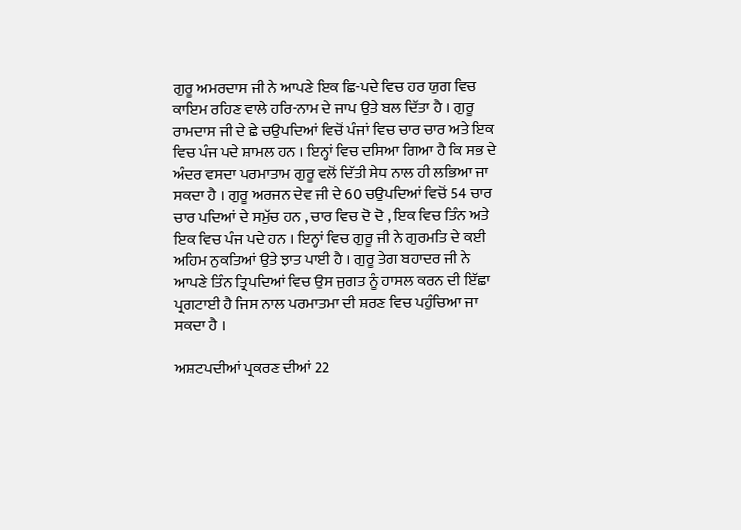ਗੁਰੂ ਅਮਰਦਾਸ ਜੀ ਨੇ ਆਪਣੇ ਇਕ ਛਿ-ਪਦੇ ਵਿਚ ਹਰ ਯੁਗ ਵਿਚ ਕਾਇਮ ਰਹਿਣ ਵਾਲੇ ਹਰਿ-ਨਾਮ ਦੇ ਜਾਪ ਉਤੇ ਬਲ ਦਿੱਤਾ ਹੈ । ਗੁਰੂ ਰਾਮਦਾਸ ਜੀ ਦੇ ਛੇ ਚਉਪਦਿਆਂ ਵਿਚੋਂ ਪੰਜਾਂ ਵਿਚ ਚਾਰ ਚਾਰ ਅਤੇ ਇਕ ਵਿਚ ਪੰਜ ਪਦੇ ਸ਼ਾਮਲ ਹਨ । ਇਨ੍ਹਾਂ ਵਿਚ ਦਸਿਆ ਗਿਆ ਹੈ ਕਿ ਸਭ ਦੇ ਅੰਦਰ ਵਸਦਾ ਪਰਮਾਤਾਮ ਗੁਰੂ ਵਲੋਂ ਦਿੱਤੀ ਸੇਧ ਨਾਲ ਹੀ ਲਭਿਆ ਜਾ ਸਕਦਾ ਹੈ । ਗੁਰੂ ਅਰਜਨ ਦੇਵ ਜੀ ਦੇ 60 ਚਉਪਦਿਆਂ ਵਿਚੋਂ 54 ਚਾਰ ਚਾਰ ਪਦਿਆਂ ਦੇ ਸਮੁੱਚ ਹਨ , ਚਾਰ ਵਿਚ ਦੋ ਦੋ , ਇਕ ਵਿਚ ਤਿੰਨ ਅਤੇ ਇਕ ਵਿਚ ਪੰਜ ਪਦੇ ਹਨ । ਇਨ੍ਹਾਂ ਵਿਚ ਗੁਰੂ ਜੀ ਨੇ ਗੁਰਮਤਿ ਦੇ ਕਈ ਅਹਿਮ ਨੁਕਤਿਆਂ ਉਤੇ ਝਾਤ ਪਾਈ ਹੈ । ਗੁਰੂ ਤੇਗ ਬਹਾਦਰ ਜੀ ਨੇ ਆਪਣੇ ਤਿੰਨ ਤ੍ਰਿਪਦਿਆਂ ਵਿਚ ਉਸ ਜੁਗਤ ਨੂੰ ਹਾਸਲ ਕਰਨ ਦੀ ਇੱਛਾ ਪ੍ਰਗਟਾਈ ਹੈ ਜਿਸ ਨਾਲ ਪਰਮਾਤਮਾ ਦੀ ਸ਼ਰਣ ਵਿਚ ਪਹੁੰਚਿਆ ਜਾ ਸਕਦਾ ਹੈ ।

ਅਸ਼ਟਪਦੀਆਂ ਪ੍ਰਕਰਣ ਦੀਆਂ 22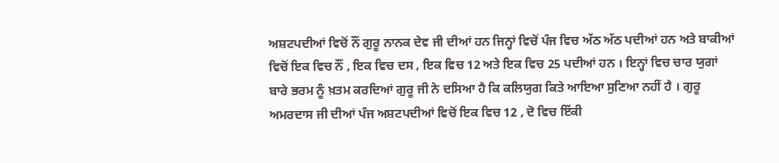ਅਸ਼ਟਪਦੀਆਂ ਵਿਚੋਂ ਨੌਂ ਗੁਰੂ ਨਾਨਕ ਦੇਵ ਜੀ ਦੀਆਂ ਹਨ ਜਿਨ੍ਹਾਂ ਵਿਚੋਂ ਪੰਜ ਵਿਚ ਅੱਠ ਅੱਠ ਪਦੀਆਂ ਹਨ ਅਤੇ ਬਾਕੀਆਂ ਵਿਚੋਂ ਇਕ ਵਿਚ ਨੌਂ , ਇਕ ਵਿਚ ਦਸ , ਇਕ ਵਿਚ 12 ਅਤੇ ਇਕ ਵਿਚ 25 ਪਦੀਆਂ ਹਨ । ਇਨ੍ਹਾਂ ਵਿਚ ਚਾਰ ਯੁਗਾਂ ਬਾਰੇ ਭਰਮ ਨੂੰ ਖ਼ਤਮ ਕਰਦਿਆਂ ਗੁਰੂ ਜੀ ਨੇ ਦਸਿਆ ਹੈ ਕਿ ਕਲਿਯੁਗ ਕਿਤੇ ਆਇਆ ਸੁਣਿਆ ਨਹੀਂ ਹੈ । ਗੁਰੂ ਅਮਰਦਾਸ ਜੀ ਦੀਆਂ ਪੰਜ ਅਸ਼ਟਪਦੀਆਂ ਵਿਚੋਂ ਇਕ ਵਿਚ 12 , ਦੋ ਵਿਚ ਇੱਕੀ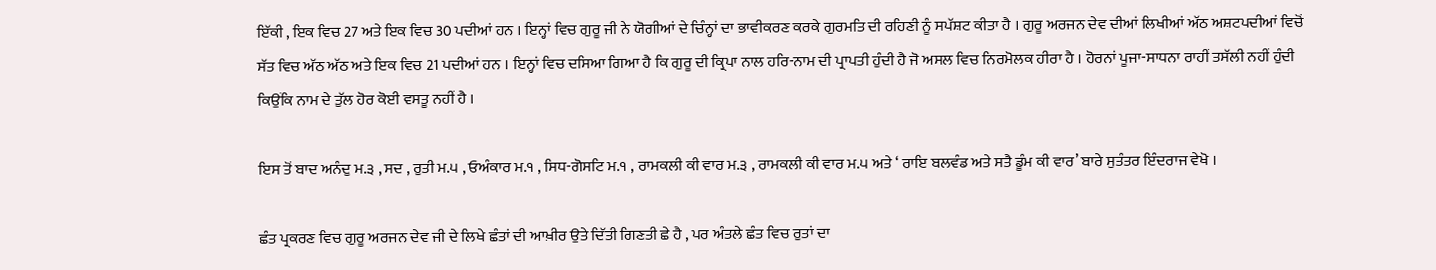ਇੱਕੀ , ਇਕ ਵਿਚ 27 ਅਤੇ ਇਕ ਵਿਚ 30 ਪਦੀਆਂ ਹਨ । ਇਨ੍ਹਾਂ ਵਿਚ ਗੁਰੂ ਜੀ ਨੇ ਯੋਗੀਆਂ ਦੇ ਚਿੰਨ੍ਹਾਂ ਦਾ ਭਾਵੀਕਰਣ ਕਰਕੇ ਗੁਰਮਤਿ ਦੀ ਰਹਿਣੀ ਨੂੰ ਸਪੱਸ਼ਟ ਕੀਤਾ ਹੈ । ਗੁਰੂ ਅਰਜਨ ਦੇਵ ਦੀਆਂ ਲਿਖੀਆਂ ਅੱਠ ਅਸ਼ਟਪਦੀਆਂ ਵਿਚੋਂ ਸੱਤ ਵਿਚ ਅੱਠ ਅੱਠ ਅਤੇ ਇਕ ਵਿਚ 21 ਪਦੀਆਂ ਹਨ । ਇਨ੍ਹਾਂ ਵਿਚ ਦਸਿਆ ਗਿਆ ਹੈ ਕਿ ਗੁਰੂ ਦੀ ਕ੍ਰਿਪਾ ਨਾਲ ਹਰਿ-ਨਾਮ ਦੀ ਪ੍ਰਾਪਤੀ ਹੁੰਦੀ ਹੈ ਜੋ ਅਸਲ ਵਿਚ ਨਿਰਮੋਲਕ ਹੀਰਾ ਹੈ । ਹੋਰਨਾਂ ਪੂਜਾ-ਸਾਧਨਾ ਰਾਹੀਂ ਤਸੱਲੀ ਨਹੀਂ ਹੁੰਦੀ ਕਿਉਂਕਿ ਨਾਮ ਦੇ ਤੁੱਲ ਹੋਰ ਕੋਈ ਵਸਤੂ ਨਹੀਂ ਹੈ ।

ਇਸ ਤੋਂ ਬਾਦ ਅਨੰਦੁ ਮ.੩ , ਸਦ , ਰੁਤੀ ਮ.੫ , ਓਅੰਕਾਰ ਮ.੧ , ਸਿਧ-ਗੋਸਟਿ ਮ.੧ , ਰਾਮਕਲੀ ਕੀ ਵਾਰ ਮ.੩ , ਰਾਮਕਲੀ ਕੀ ਵਾਰ ਮ.੫ ਅਤੇ ‘ ਰਾਇ ਬਲਵੰਡ ਅਤੇ ਸਤੈ ਡੂੰਮ ਕੀ ਵਾਰ’ ਬਾਰੇ ਸੁਤੰਤਰ ਇੰਦਰਾਜ ਵੇਖੋ ।

ਛੰਤ ਪ੍ਰਕਰਣ ਵਿਚ ਗੁਰੂ ਅਰਜਨ ਦੇਵ ਜੀ ਦੇ ਲਿਖੇ ਛੰਤਾਂ ਦੀ ਆਖ਼ੀਰ ਉਤੇ ਦਿੱਤੀ ਗਿਣਤੀ ਛੇ ਹੈ , ਪਰ ਅੰਤਲੇ ਛੰਤ ਵਿਚ ਰੁਤਾਂ ਦਾ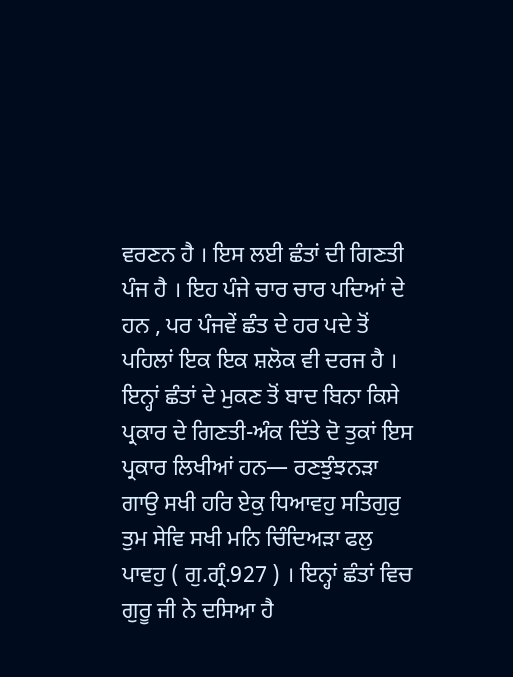ਵਰਣਨ ਹੈ । ਇਸ ਲਈ ਛੰਤਾਂ ਦੀ ਗਿਣਤੀ ਪੰਜ ਹੈ । ਇਹ ਪੰਜੇ ਚਾਰ ਚਾਰ ਪਦਿਆਂ ਦੇ ਹਨ , ਪਰ ਪੰਜਵੇਂ ਛੰਤ ਦੇ ਹਰ ਪਦੇ ਤੋਂ ਪਹਿਲਾਂ ਇਕ ਇਕ ਸ਼ਲੋਕ ਵੀ ਦਰਜ ਹੈ । ਇਨ੍ਹਾਂ ਛੰਤਾਂ ਦੇ ਮੁਕਣ ਤੋਂ ਬਾਦ ਬਿਨਾ ਕਿਸੇ ਪ੍ਰਕਾਰ ਦੇ ਗਿਣਤੀ-ਅੰਕ ਦਿੱਤੇ ਦੋ ਤੁਕਾਂ ਇਸ ਪ੍ਰਕਾਰ ਲਿਖੀਆਂ ਹਨ— ਰਣਝੁੰਝਨੜਾ ਗਾਉ ਸਖੀ ਹਰਿ ਏਕੁ ਧਿਆਵਹੁ ਸਤਿਗੁਰੁ ਤੁਮ ਸੇਵਿ ਸਖੀ ਮਨਿ ਚਿੰਦਿਅੜਾ ਫਲੁ ਪਾਵਹੁ ( ਗੁ.ਗ੍ਰੰ.927 ) । ਇਨ੍ਹਾਂ ਛੰਤਾਂ ਵਿਚ ਗੁਰੂ ਜੀ ਨੇ ਦਸਿਆ ਹੈ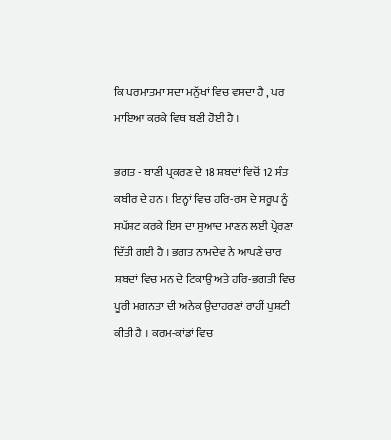ਕਿ ਪਰਮਾਤਮਾ ਸਦਾ ਮਨੁੱਖਾਂ ਵਿਚ ਵਸਦਾ ਹੈ , ਪਰ ਮਾਇਆ ਕਰਕੇ ਵਿਥ ਬਣੀ ਹੋਈ ਹੈ ।

ਭਗਤ - ਬਾਣੀ ਪ੍ਰਕਰਣ ਦੇ 18 ਸ਼ਬਦਾਂ ਵਿਚੋਂ 12 ਸੰਤ ਕਬੀਰ ਦੇ ਹਨ । ਇਨ੍ਹਾਂ ਵਿਚ ਹਰਿ-ਰਸ ਦੇ ਸਰੂਪ ਨੂੰ ਸਪੱਸ਼ਟ ਕਰਕੇ ਇਸ ਦਾ ਸੁਆਦ ਮਾਣਨ ਲਈ ਪ੍ਰੇਰਣਾ ਦਿੱਤੀ ਗਈ ਹੈ । ਭਗਤ ਨਾਮਦੇਵ ਨੇ ਆਪਣੇ ਚਾਰ ਸ਼ਬਦਾਂ ਵਿਚ ਮਨ ਦੇ ਟਿਕਾਉ ਅਤੇ ਹਰਿ-ਭਗਤੀ ਵਿਚ ਪੂਰੀ ਮਗਨਤਾ ਦੀ ਅਨੇਕ ਉਦਾਹਰਣਾਂ ਰਾਹੀਂ ਪੁਸ਼ਟੀ ਕੀਤੀ ਹੈ । ਕਰਮ-ਕਾਂਡਾਂ ਵਿਚ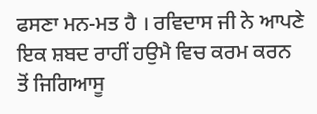ਫਸਣਾ ਮਨ-ਮਤ ਹੈ । ਰਵਿਦਾਸ ਜੀ ਨੇ ਆਪਣੇ ਇਕ ਸ਼ਬਦ ਰਾਹੀਂ ਹਉਮੈ ਵਿਚ ਕਰਮ ਕਰਨ ਤੋਂ ਜਿਗਿਆਸੂ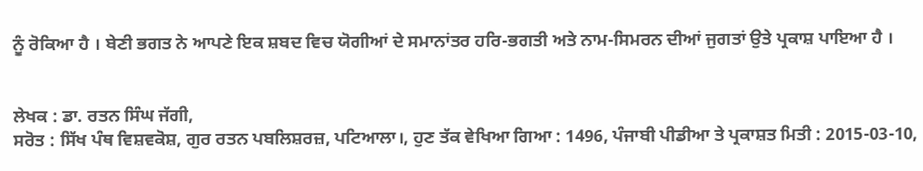ਨੂੰ ਰੋਕਿਆ ਹੈ । ਬੇਣੀ ਭਗਤ ਨੇ ਆਪਣੇ ਇਕ ਸ਼ਬਦ ਵਿਚ ਯੋਗੀਆਂ ਦੇ ਸਮਾਨਾਂਤਰ ਹਰਿ-ਭਗਤੀ ਅਤੇ ਨਾਮ-ਸਿਮਰਨ ਦੀਆਂ ਜੁਗਤਾਂ ਉਤੇ ਪ੍ਰਕਾਸ਼ ਪਾਇਆ ਹੈ ।


ਲੇਖਕ : ਡਾ. ਰਤਨ ਸਿੰਘ ਜੱਗੀ,
ਸਰੋਤ : ਸਿੱਖ ਪੰਥ ਵਿਸ਼ਵਕੋਸ਼, ਗੁਰ ਰਤਨ ਪਬਲਿਸ਼ਰਜ਼, ਪਟਿਆਲਾ।, ਹੁਣ ਤੱਕ ਵੇਖਿਆ ਗਿਆ : 1496, ਪੰਜਾਬੀ ਪੀਡੀਆ ਤੇ ਪ੍ਰਕਾਸ਼ਤ ਮਿਤੀ : 2015-03-10,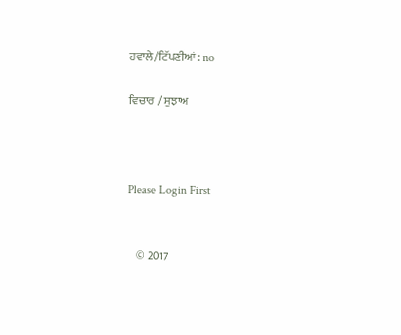ਹਵਾਲੇ/ਟਿੱਪਣੀਆਂ: no

ਵਿਚਾਰ / ਸੁਝਾਅ



Please Login First


    © 2017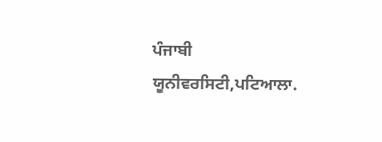ਪੰਜਾਬੀ ਯੂਨੀਵਰਸਿਟੀ,ਪਟਿਆਲਾ.